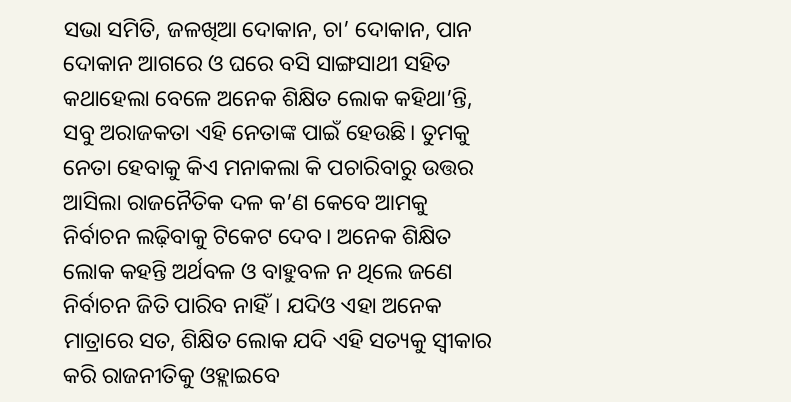ସଭା ସମିତି, ଜଳଖିଆ ଦୋକାନ, ଚା’ ଦୋକାନ, ପାନ ଦୋକାନ ଆଗରେ ଓ ଘରେ ବସି ସାଙ୍ଗସାଥୀ ସହିତ କଥାହେଲା ବେଳେ ଅନେକ ଶିକ୍ଷିତ ଲୋକ କହିଥା’ନ୍ତି, ସବୁ ଅରାଜକତା ଏହି ନେତାଙ୍କ ପାଇଁ ହେଉଛି। ତୁମକୁ ନେତା ହେବାକୁ କିଏ ମନାକଲା କି ପଚାରିବାରୁ ଉତ୍ତର ଆସିଲା ରାଜନୈତିକ ଦଳ କ’ଣ କେବେ ଆମକୁ ନିର୍ବାଚନ ଲଢ଼ିବାକୁ ଟିକେଟ ଦେବ। ଅନେକ ଶିକ୍ଷିତ ଲୋକ କହନ୍ତି ଅର୍ଥବଳ ଓ ବାହୁବଳ ନ ଥିଲେ ଜଣେ ନିର୍ବାଚନ ଜିତି ପାରିବ ନାହିଁ। ଯଦିଓ ଏହା ଅନେକ ମାତ୍ରାରେ ସତ, ଶିକ୍ଷିତ ଲୋକ ଯଦି ଏହି ସତ୍ୟକୁ ସ୍ବୀକାର କରି ରାଜନୀତିକୁ ଓହ୍ଲାଇବେ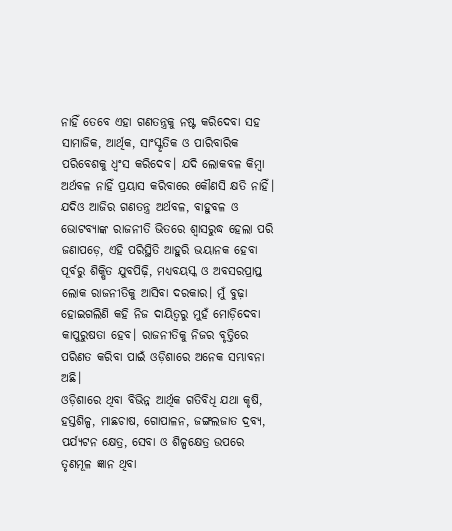ନାହିଁ ତେବେ ଏହା ଗଣତନ୍ତ୍ରକୁ ନଷ୍ଟ କରିଦେବା ସହ ସାମାଜିକ, ଆର୍ଥିକ, ସାଂସ୍କୃତିକ ଓ ପାରିବାରିକ ପରିବେଶକୁ ଧ୍ୱଂସ କରିଦେବ। ଯଦି ଲୋକବଳ କିମ୍ବା ଅର୍ଥବଳ ନାହିଁ ପ୍ରୟାସ କରିବାରେ କୌଣସି କ୍ଷତି ନାହିଁ। ଯଦିଓ ଆଜିର ଗଣତନ୍ତ୍ର ଅର୍ଥବଳ, ବାହୁବଳ ଓ ଭୋଟବ୍ୟାଙ୍କ ରାଜନୀତି ଭିତରେ ଶ୍ୱାସରୁଦ୍ଧ ହେଲା ପରି ଜଣାପଡ଼େ, ଏହି ପରିସ୍ଥିତି ଆହୁରି ଭୟାନକ ହେବା ପୂର୍ବରୁ ଶିକ୍ଷିତ ଯୁବପିଢ଼ି, ମଧ୍ୟବୟସ୍କ ଓ ଅବସରପ୍ରାପ୍ତ ଲୋକ ରାଜନୀତିକୁ ଆସିବା ଦରକାର। ମୁଁ ବୁଢ଼ା ହୋଇଗଲିଣି କହି ନିଜ ଦାୟିତ୍ୱରୁ ମୁହଁ ମୋଡ଼ିଦେବା କାପୁରୁଷତା ହେବ। ରାଜନୀତିକୁ ନିଜର ବୃତ୍ତିରେ ପରିଣତ କରିବା ପାଇଁ ଓଡ଼ିଶାରେ ଅନେକ ସମ୍ଭାବନା ଅଛି।
ଓଡ଼ିଶାରେ ଥିବା ବିଭିନ୍ନ ଆର୍ଥିକ ଗତିବିଧି ଯଥା କୃଷି, ହସ୍ତଶିଳ୍ପ, ମାଛଚାଷ, ଗୋପାଳନ, ଜଙ୍ଗଲଜାତ ଦ୍ରବ୍ୟ, ପର୍ଯ୍ୟଟନ କ୍ଷେତ୍ର, ସେବା ଓ ଶିଳ୍ପକ୍ଷେତ୍ର ଉପରେ ତୃଣମୂଳ ଜ୍ଞାନ ଥିବା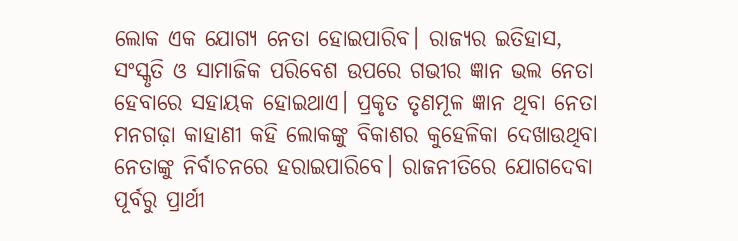ଲୋକ ଏକ ଯୋଗ୍ୟ ନେତା ହୋଇପାରିବ। ରାଜ୍ୟର ଇତିହାସ, ସଂସ୍କୃତି ଓ ସାମାଜିକ ପରିବେଶ ଉପରେ ଗଭୀର ଜ୍ଞାନ ଭଲ ନେତା ହେବାରେ ସହାୟକ ହୋଇଥାଏ। ପ୍ରକୃତ ତୃଣମୂଳ ଜ୍ଞାନ ଥିବା ନେତା ମନଗଢ଼ା କାହାଣୀ କହି ଲୋକଙ୍କୁ ବିକାଶର କୁହେଳିକା ଦେଖାଉଥିବା ନେତାଙ୍କୁ ନିର୍ବାଚନରେ ହରାଇପାରିବେ। ରାଜନୀତିରେ ଯୋଗଦେବା ପୂର୍ବରୁ ପ୍ରାର୍ଥୀ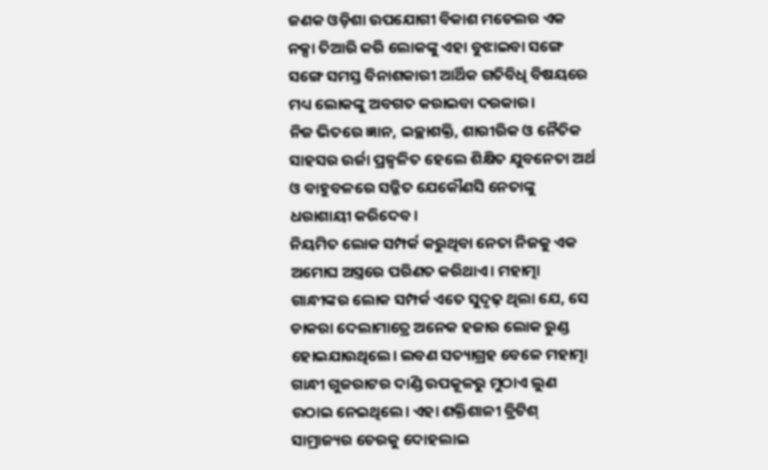ଜଣକ ଓଡ଼ିଶା ଉପଯୋଗୀ ବିକାଶ ମଡେଲର ଏକ ନକ୍ସା ତିଆରି କରି ଲୋକଙ୍କୁ ଏହା ବୁଝାଇବା ସଙ୍ଗେ ସଙ୍ଗେ ସମସ୍ତ ବିନାଶକାରୀ ଆର୍ଥିକ ଗତିବିଧି ବିଷୟରେ ମଧ୍ୟ ଲୋକଙ୍କୁ ଅବଗତ କରାଇବା ଦରକାର।
ନିଜ ଭିତରେ ଜ୍ଞାନ, ଇଚ୍ଛାଶକ୍ତି, ଶାରୀରିକ ଓ ନୈତିକ ସାହସର ଉର୍ଜା ପ୍ରଜ୍ବଳିତ ହେଲେ ଶିକ୍ଷିତ ଯୁବନେତା ଅର୍ଥ ଓ ବାହୁବଳରେ ସଜ୍ଜିତ ଯେକୌଣସି ନେତାଙ୍କୁ ଧରାଶାୟୀ କରିଦେବ।
ନିୟମିତ ଲୋକ ସମ୍ପର୍କ କରୁଥିବା ନେତା ନିଜକୁ ଏକ ଅମୋଘ ଅସ୍ତ୍ରରେ ପରିଣତ କରିଥାଏ। ମହାତ୍ମା ଗାନ୍ଧୀଙ୍କର ଲୋକ ସମ୍ପର୍କ ଏତେ ସୁଦୃଢ଼ ଥିଲା ଯେ, ସେ ଡାକରା ଦେଲାମାତ୍ରେ ଅନେକ ହଜାର ଲୋକ ରୁଣ୍ଡ ହୋଇଯାଉଥିଲେ। ଲବଣ ସତ୍ୟାଗ୍ରହ ବେଳେ ମହାତ୍ମା ଗାନ୍ଧୀ ଗୁଜରାଟର ଦାଣ୍ଡି ଉପକୂଳରୁ ମୁଠାଏ ଲୁଣ ଉଠାଇ ନେଇଥିଲେ। ଏହା ଶକ୍ତିଶାଳୀ ବ୍ରିଟିଶ୍ ସାମ୍ରାଜ୍ୟର ଚେରକୁ ଦୋହଲାଇ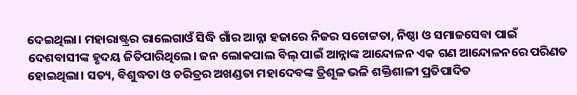ଦେଇଥିଲା। ମହାରାଷ୍ଟ୍ରର ରାଲେଗାଓଁ ସିଦ୍ଧି ଗାଁର ଆନ୍ନା ହଜାରେ ନିଜର ସଚୋଟ୍ଟତା, ନିଷ୍ଠା ଓ ସମାଜସେବା ପାଇଁ ଦେଶବାସୀଙ୍କ ହୃଦୟ ଜିତିପାରିଥିଲେ। ଜନ ଲୋକପାଲ ବିଲ୍ ପାଇଁ ଆନ୍ନାଙ୍କ ଆନ୍ଦୋଳନ ଏକ ଗଣ ଆନ୍ଦୋଳନରେ ପରିଣତ ହୋଇଥିଲା। ସତ୍ୟ, ବିଶୁଦ୍ଧତା ଓ ଚରିତ୍ରର ଅଖଣ୍ଡତା ମହାଦେବଙ୍କ ତ୍ରିଶୂଳ ଭଳି ଶକ୍ତିଶାଳୀ ପ୍ରତିପାଦିତ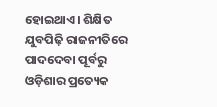ହୋଇଥାଏ। ଶିକ୍ଷିତ ଯୁବପିଢ଼ି ରାଜନୀତିରେ ପାଦଦେବା ପୂର୍ବରୁ ଓଡ଼ିଶାର ପ୍ରତ୍ୟେକ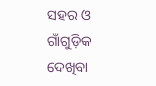ସହର ଓ ଗାଁଗୁଡ଼ିକ ଦେଖିବା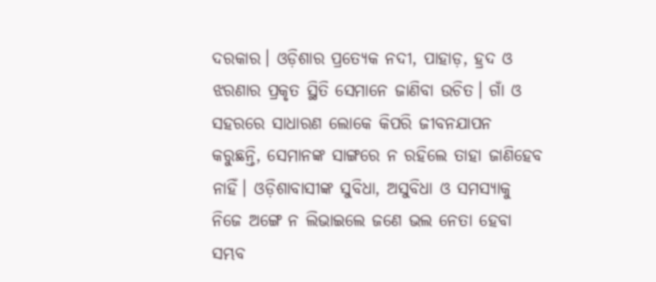ଦରକାର। ଓଡ଼ିଶାର ପ୍ରତ୍ୟେକ ନଦୀ, ପାହାଡ଼, ହ୍ରଦ ଓ ଝରଣାର ପ୍ରକୃତ ସ୍ଥିତି ସେମାନେ ଜାଣିବା ଉଚିତ। ଗାଁ ଓ ସହରରେ ସାଧାରଣ ଲୋକେ କିପରି ଜୀବନଯାପନ କରୁଛନ୍ତି, ସେମାନଙ୍କ ସାଙ୍ଗରେ ନ ରହିଲେ ତାହା ଜାଣିହେବ ନାହିଁ। ଓଡ଼ିଶାବାସୀଙ୍କ ସୁବିଧା, ଅସୁବିଧା ଓ ସମସ୍ୟାକୁ ନିଜେ ଅଙ୍ଗେ ନ ଲିଭାଇଲେ ଜଣେ ଭଲ ନେତା ହେବା ସମ୍ଭବ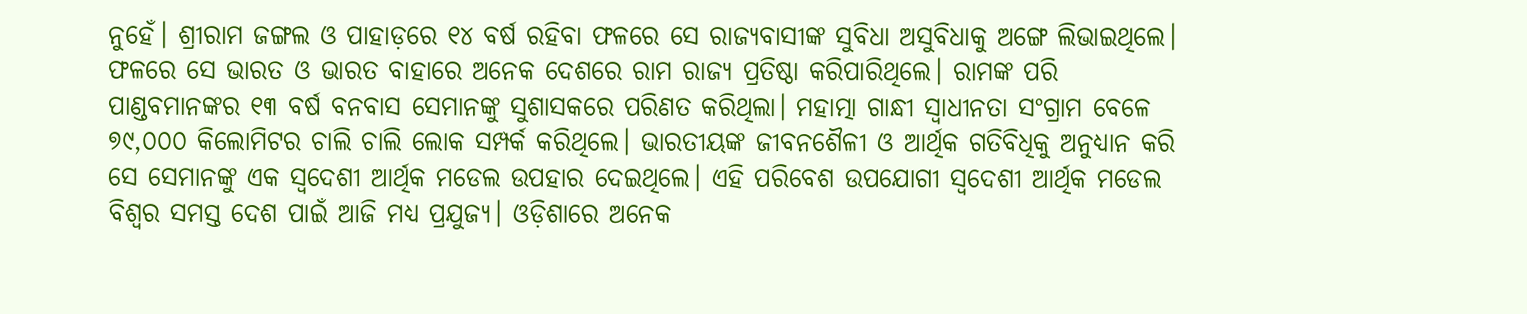ନୁହେଁ। ଶ୍ରୀରାମ ଜଙ୍ଗଲ ଓ ପାହାଡ଼ରେ ୧୪ ବର୍ଷ ରହିବା ଫଳରେ ସେ ରାଜ୍ୟବାସୀଙ୍କ ସୁବିଧା ଅସୁବିଧାକୁ ଅଙ୍ଗେ ଲିଭାଇଥିଲେ। ଫଳରେ ସେ ଭାରତ ଓ ଭାରତ ବାହାରେ ଅନେକ ଦେଶରେ ରାମ ରାଜ୍ୟ ପ୍ରତିଷ୍ଠା କରିପାରିଥିଲେ। ରାମଙ୍କ ପରି ପାଣ୍ଡବମାନଙ୍କର ୧୩ ବର୍ଷ ବନବାସ ସେମାନଙ୍କୁ ସୁଶାସକରେ ପରିଣତ କରିଥିଲା। ମହାତ୍ମା ଗାନ୍ଧୀ ସ୍ବାଧୀନତା ସଂଗ୍ରାମ ବେଳେ ୭୯,୦୦୦ କିଲୋମିଟର ଚାଲି ଚାଲି ଲୋକ ସମ୍ପର୍କ କରିଥିଲେ। ଭାରତୀୟଙ୍କ ଜୀବନଶୈଳୀ ଓ ଆର୍ଥିକ ଗତିବିଧିକୁ ଅନୁଧ୍ୟାନ କରି ସେ ସେମାନଙ୍କୁ ଏକ ସ୍ବଦେଶୀ ଆର୍ଥିକ ମଡେଲ ଉପହାର ଦେଇଥିଲେ। ଏହି ପରିବେଶ ଉପଯୋଗୀ ସ୍ବଦେଶୀ ଆର୍ଥିକ ମଡେଲ ବିଶ୍ୱର ସମସ୍ତ ଦେଶ ପାଇଁ ଆଜି ମଧ୍ୟ ପ୍ରଯୁଜ୍ୟ। ଓଡ଼ିଶାରେ ଅନେକ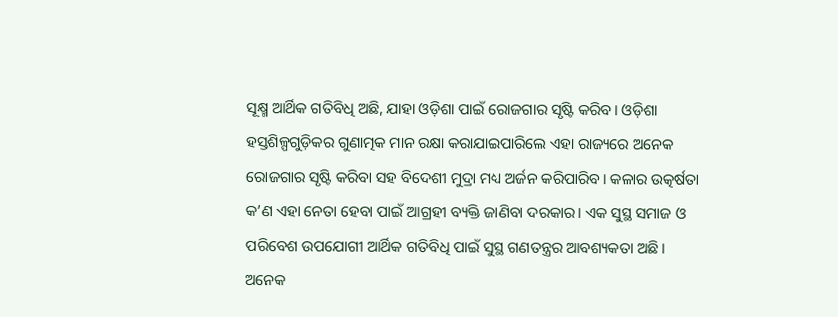ସୂକ୍ଷ୍ମ ଆର୍ଥିକ ଗତିବିଧି ଅଛି, ଯାହା ଓଡ଼ିଶା ପାଇଁ ରୋଜଗାର ସୃଷ୍ଟି କରିବ। ଓଡ଼ିଶା ହସ୍ତଶିଳ୍ପଗୁଡ଼ିକର ଗୁଣାତ୍ମକ ମାନ ରକ୍ଷା କରାଯାଇପାରିଲେ ଏହା ରାଜ୍ୟରେ ଅନେକ ରୋଜଗାର ସୃଷ୍ଟି କରିବା ସହ ବିଦେଶୀ ମୁଦ୍ରା ମଧ୍ୟ ଅର୍ଜନ କରିପାରିବ। କଳାର ଉତ୍କର୍ଷତା କ’ଣ ଏହା ନେତା ହେବା ପାଇଁ ଆଗ୍ରହୀ ବ୍ୟକ୍ତି ଜାଣିବା ଦରକାର। ଏକ ସୁସ୍ଥ ସମାଜ ଓ ପରିବେଶ ଉପଯୋଗୀ ଆର୍ଥିକ ଗତିବିଧି ପାଇଁ ସୁସ୍ଥ ଗଣତନ୍ତ୍ରର ଆବଶ୍ୟକତା ଅଛି।
ଅନେକ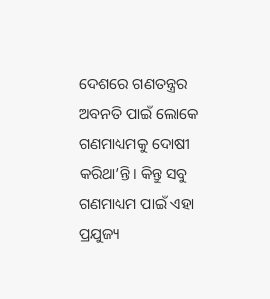ଦେଶରେ ଗଣତନ୍ତ୍ରର ଅବନତି ପାଇଁ ଲୋକେ ଗଣମାଧ୍ୟମକୁ ଦୋଷୀ କରିଥା’ନ୍ତି। କିନ୍ତୁ ସବୁ ଗଣମାଧ୍ୟମ ପାଇଁ ଏହା ପ୍ରଯୁଜ୍ୟ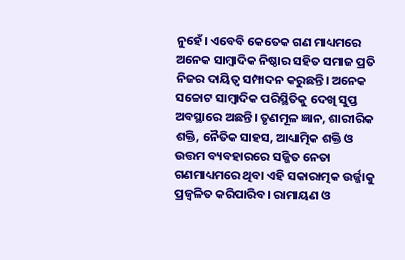ନୁହେଁ। ଏବେବି କେତେକ ଗଣ ମାଧ୍ୟମରେ ଅନେକ ସାମ୍ବାଦିକ ନିଷ୍ଠାର ସହିତ ସମାଜ ପ୍ରତି ନିଜର ଦାୟିତ୍ୱ ସମ୍ପାଦନ କରୁଛନ୍ତି। ଅନେକ ସଚ୍ଚୋଟ ସାମ୍ବାଦିକ ପରିସ୍ଥିତିକୁ ଦେଖି ସୁପ୍ତ ଅବସ୍ଥାରେ ଅଛନ୍ତି। ତୃଣମୂଳ ଜ୍ଞାନ, ଶାରୀରିକ ଶକ୍ତି, ନୈତିକ ସାହସ, ଆଧ୍ୟାତ୍ମିକ ଶକ୍ତି ଓ ଉତ୍ତମ ବ୍ୟବହାରରେ ସଜ୍ଜିତ ନେତା ଗଣମାଧ୍ୟମରେ ଥିବା ଏହି ସକାରାତ୍ମକ ଉର୍ଜ୍ଜାକୁ ପ୍ରଜ୍ୱଳିତ କରିପାରିବ। ରାମାୟଣ ଓ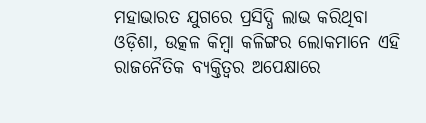ମହାଭାରତ ଯୁଗରେ ପ୍ରସିଦ୍ଧି ଲାଭ କରିଥିବା ଓଡ଼ିଶା, ଉତ୍କଳ କିମ୍ବା କଳିଙ୍ଗର ଲୋକମାନେ ଏହି ରାଜନୈତିକ ବ୍ୟକ୍ତିତ୍ୱର ଅପେକ୍ଷାରେ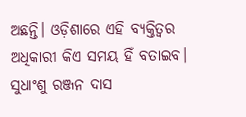ଅଛନ୍ତି। ଓଡ଼ିଶାରେ ଏହି ବ୍ୟକ୍ତିତ୍ୱର ଅଧିକାରୀ କିଏ ସମୟ ହିଁ ବତାଇବ।
ସୁଧାଂଶୁ ରଞ୍ଜନ ଦାସ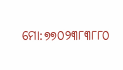ମୋ:୭୭୦୨୩୮୩୮୮୦